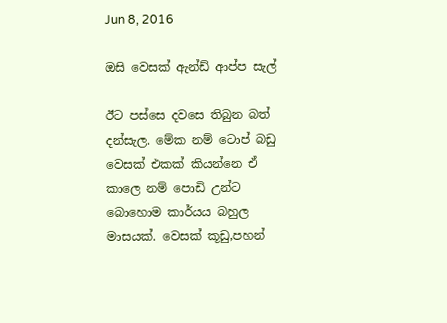Jun 8, 2016

ඔසි වෙසක් ඇන්ඩ් ආප්ප සැල්

ඊට පස්සෙ දවසෙ තිබුන බත් දන්සැල. මේක නම් ටොප් බඩු
වෙසක් එකක් කියන්නෙ ඒ කාලෙ නම් පොඩි උන්ට බොහොම කාර්යය බහුල මාසයක්. වෙසක් කූඩු,පහන්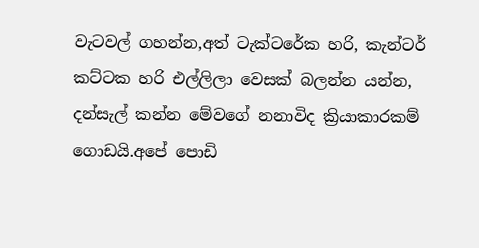වැටවල් ගහන්න,අත් ටැක්ටරේක හරි, කැන්ටර් කට්ටක හරි එල්ලිලා වෙසක් බලන්න යන්න, දන්සැල් කන්න මේවගේ නනාවිද ක්‍රියාකාරකම් ගොඩයි.අපේ පොඩි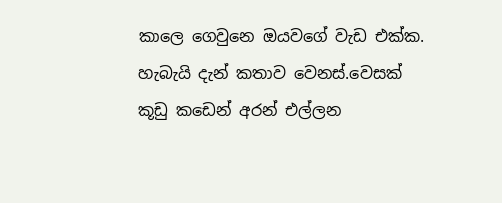කාලෙ ගෙවුනෙ ඔයවගේ වැඩ එක්ක. හැබැයි දැන් කතාව වෙනස්.වෙසක් කූඩු කඩෙන් අරන් එල්ලන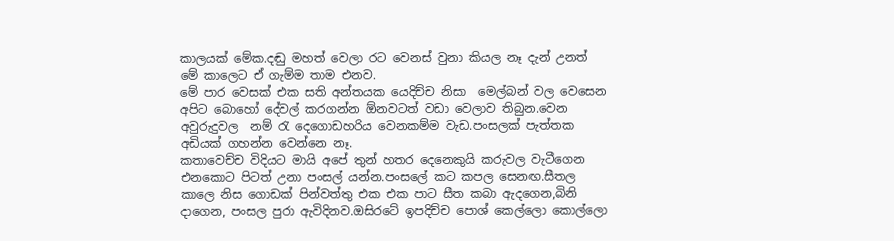කාලයක් මේක.දඬු මහත් වෙලා රට වෙනස් වුනා කියල නෑ දැන් උනත් මේ කාලෙට ඒ ගැම්ම තාම එනව.
මේ පාර වෙසක් එක සති අන්තයක යෙදිච්ච නිසා  මෙල්බන් වල වෙසෙන අපිට බොහෝ දේවල් කරගන්න ඕනවටත් වඩා වෙලාව තිබුන.වෙන අවුරුදුවල  නම් රැ දෙගොඩහරිය වෙනකම්ම වැඩ.පංසලක් පැත්තක අඩියක් ගහන්න වෙන්නෙ නෑ.
කතාවෙච්ච විදියට මායි අපේ තුන් හතර දෙනෙකුයි කරුවල වැටීගෙන එනකොට පිටත් උනා පංසල් යන්න.පංසලේ කට කපල සෙනඟ.සීතල කාලෙ නිස ගොඩක් පින්වත්තු එක එක පාට සීත කබා ඇදගෙන,බිනි දාගෙන, පංසල පුරා ඇවිදිනව.ඔසිරටේ ඉපදිච්ච පොශ් කෙල්ලො කොල්ලො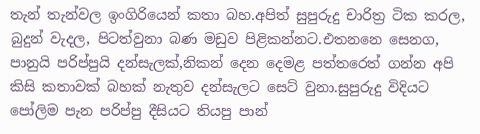තැන් තැන්වල ඉංගිරියෙන් කතා බහ.අපිත් සුපුරුදු චාරිත්‍ර ටික කරල, බුදුන් වැදල, පිටත්වුනා බණ මඩුව පිළිකන්නට.එතනනෙ සෙනග, පානුයි පරිප්පුයි දන්සැලක්,නිකන් දෙන දෙමළ පත්තරෙත් ගන්න අපි කිසි කතාවක් බහක් නැතුව දන්සැලට සෙට් වුනා.සුපුරුදු විදියට පෝලිම පැන පරිප්පු දීසියට තියපු පාන්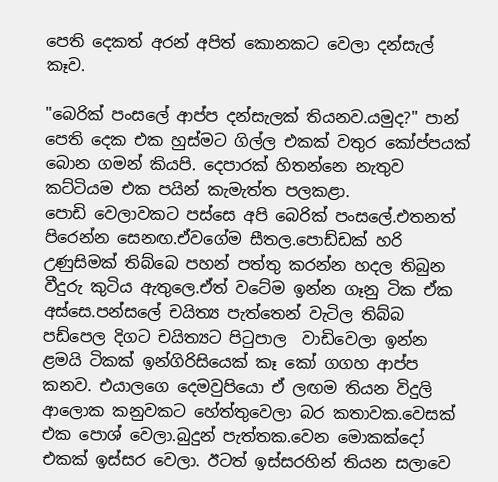පෙති දෙකත් අරන් අපිත් කොනකට වෙලා දන්සැල් කෑව.

"බෙරික් පංසලේ ආප්ප දන්සැලක් තියනව.යමුද?" පාන් පෙති දෙක එක හුස්මට ගිල්ල එකක් වතුර කෝප්පයක් බොන ගමන් කියපි. දෙපාරක් හිතන්නෙ නැතුව කට්ටියම එක පයින් කැමැත්ත පලකළා.
පොඩි වෙලාවකට පස්සෙ අපි බෙරික් පංසලේ.එතනත් පිරෙන්න සෙනඟ.ඒවගේම සීතල.පොඩ්ඩක් හරි උණුසිමක් තිබ්බෙ පහන් පත්තු කරන්න හදල තිබුන වීදුරු කුටිය ඇතුලෙ.ඒත් වටේම ඉන්න ගෑනු ටික ඒක අස්සෙ.පන්සලේ චයිත්‍ය පැත්තෙන් වැටිල තිබ්බ පඩ්පෙල දිගට චයිත්‍යට පිටුපාල  වාඩිවෙලා ඉන්න ළමයි ටිකක් ඉන්ගිරිසියෙක් කෑ කෝ ගගහ ආප්ප කනව. එයාලගෙ දෙමවුපියො ඒ ලඟම තියන විදුලි ආලොක කනුවකට හේත්තුවෙලා බර කතාවක.වෙසක් එක පොශ් වෙලා.බුදුන් පැත්තක.වෙන මොකක්දෝ එකක් ඉස්සර වෙලා. ඊටත් ඉස්සරහින් තියන සලාවෙ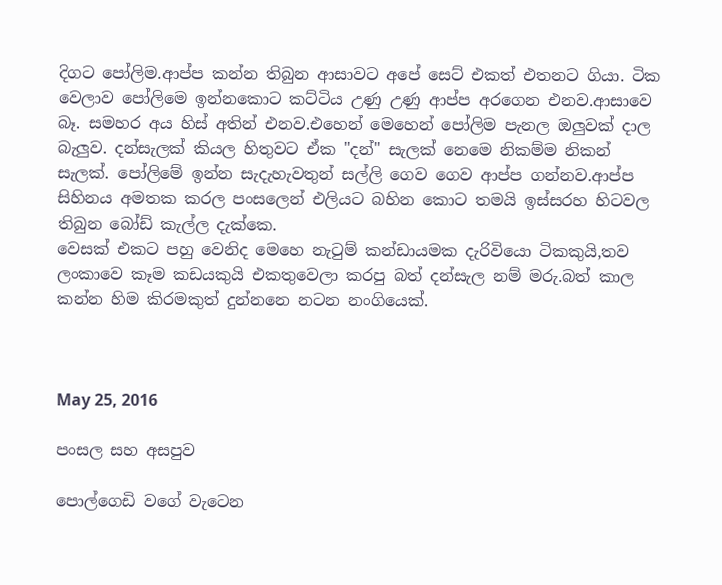දිගට පෝලිම.ආප්ප කන්න තිබුන ආසාවට අපේ සෙට් එකත් එතනට ගියා. ටික වෙලාව පෝලිමෙ ඉන්නකොට කට්ටිය උණු උණු ආප්ප අරගෙන එනව.ආසාවෙ බෑ. සමහර අය හිස් අතින් එනව.එහෙන් මෙහෙන් පෝලිම පැනල ඔලුවක් දාල බැලුව. දන්සැලක් කියල හිතුවට ඒක "දන්" සැලක් නෙමෙ නිකම්ම නිකන් සැලක්. පෝලිමේ ඉන්න සැදැහැවතුන් සල්ලි ගෙව ගෙව ආප්ප ගන්නව.ආප්ප සිහිනය අමතක කරල පංසලෙන් එලියට බහින කොට තමයි ඉස්සරහ හිටවල තිබුන බෝඩ් කැල්ල දැක්කෙ.
වෙසක් එකට පහු වෙනිද මෙහෙ නැටුම් කන්ඩායමක දැරිවියො ටිකකුයි,තව ලංකාවෙ කෑම කඩයකුයි එකතුවෙලා කරපු බත් දන්සැල නම් මරු.බත් කාල කන්න හිම කිරමකුත් දුන්නනෙ නටන නංගියෙක්.



May 25, 2016

පංසල සහ අසපුව

පොල්ගෙඩි වගේ වැටෙන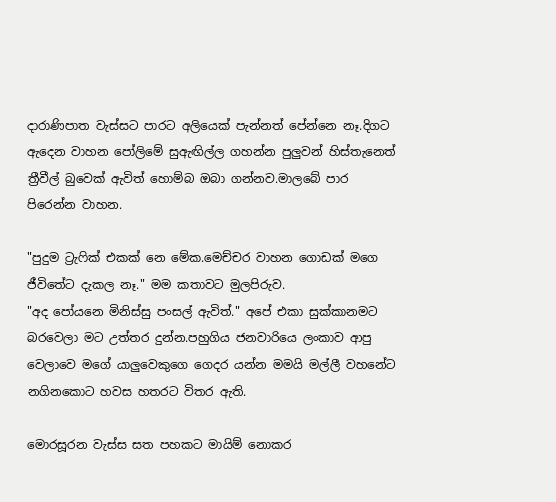දාරාණිපාත වැස්සට පාරට අලියෙක් පැන්නත් පේන්නෙ නෑ.දිගට ඇදෙන වාහන පෝලිමේ සුඇඟිල්ල ගහන්න පුලුවන් හිස්තැනෙත් ත්‍රීවීල් බුවෙක් ඇවිත් හොම්බ ඔබා ගන්නව.මාලබේ පාර පිරෙන්න වාහන.

"පුදුම ට්‍රැෆික් එකක් නෙ මේක.මෙච්චර වාහන ගොඩක් මගෙ ජීවිතේට දැකල නෑ." මම කතාවට මුලපිරුව.
"අද පෝයනෙ මිනිස්සු පංසල් ඇවිත්." අපේ එකා සුක්කානමට බරවෙලා මට උත්තර දුන්න.පහුගිය ජනවාරියෙ ලංකාව ආපු වෙලාවෙ මගේ යාලුවෙකුගෙ ගෙදර යන්න මමයි මල්ලී වහනේට නගිනකොට හවස හතරට විතර ඇති.

මොරසූරන වැස්ස සත පහකට මායිම් නොකර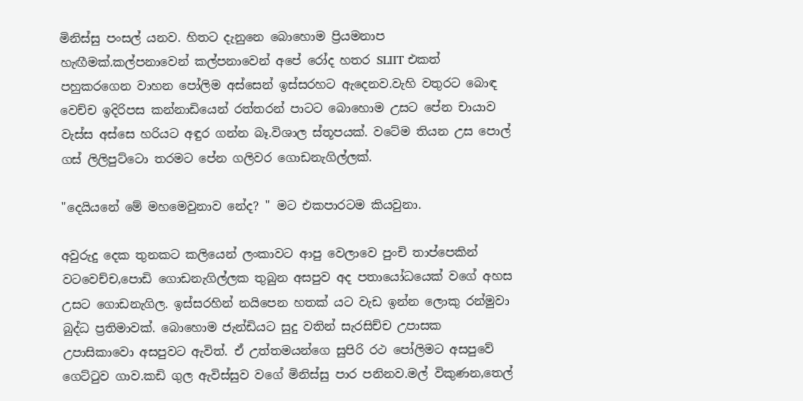මිනිස්සු පංසල් යනව. හිතට දැනුනෙ බොහොම ප්‍රියමනාප හැඟීමක්.කල්පනාවෙන් කල්පනාවෙන් අපේ රෝද හතර SLIIT එකත්  පහුකරගෙන වාහන පෝලිම අස්සෙන් ඉස්සරහට ඇදෙනව.වැහි වතුරට බොඳ වෙච්ච ඉදිරිපස කන්නාඩියෙන් රත්තරන් පාටට බොහොම උසට පේන චායාව වැස්ස අස්සෙ හරියට අඳුර ගන්න බෑ.විශාල ස්තූපයක්. වටේම තියන උස පොල් ගස් ලිලිපුට්ටො තරමට පේන ගලිවර ගොඩනැගිල්ලක්.

"දෙයියනේ මේ මහමෙවුනාව නේද? " මට එකපාරටම කියවුනා.

අවුරුදු දෙක තුනකට කලියෙන් ලංකාවට ආපු වෙලාවෙ පුංචි තාප්පෙකින් වටවෙච්ච,පොඩි ගොඩනැගිල්ලක තුබුන අසපුව අද පතායෝධයෙක් වගේ අහස උසට ගොඩනැගිල. ඉස්සරහින් නයිපෙන හතක් යට වැඩ ඉන්න ලොකු රන්මුවා බුද්ධ ප්‍රතිමාවක්. බොහොම ජැන්ඩියට සුදු වතින් සැරසිච්ච උපාසක උපාසිකාවො අසපුවට ඇවිත්. ඒ උත්තමයන්ගෙ සුපිරි රථ පෝලිමට අසපුවේ ගෙට්ටුව ගාව.කඩි ගුල ඇවිස්සුව වගේ මිනිස්සු පාර පනිනව.මල් විකුණන,තෙල්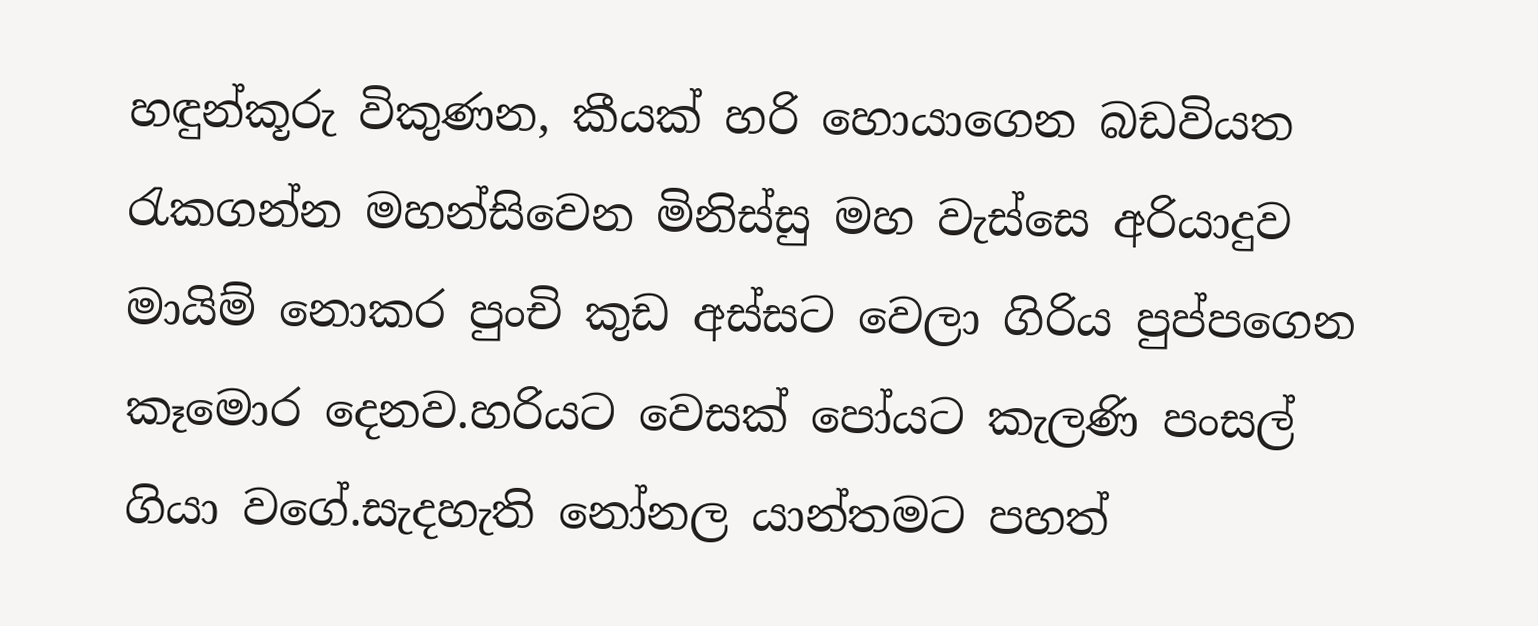හඳුන්කූරු විකුණන, කීයක් හරි හොයාගෙන බඩවියත රැකගන්න මහන්සිවෙන මිනිස්සු මහ වැස්සෙ අරියාදුව මායිම් නොකර පුංචි කුඩ අස්සට වෙලා ගිරිය පුප්පගෙන කෑමොර දෙනව.හරියට වෙසක් පෝයට කැලණි පංසල් ගියා වගේ.සැදහැති නෝනල යාන්තමට පහත්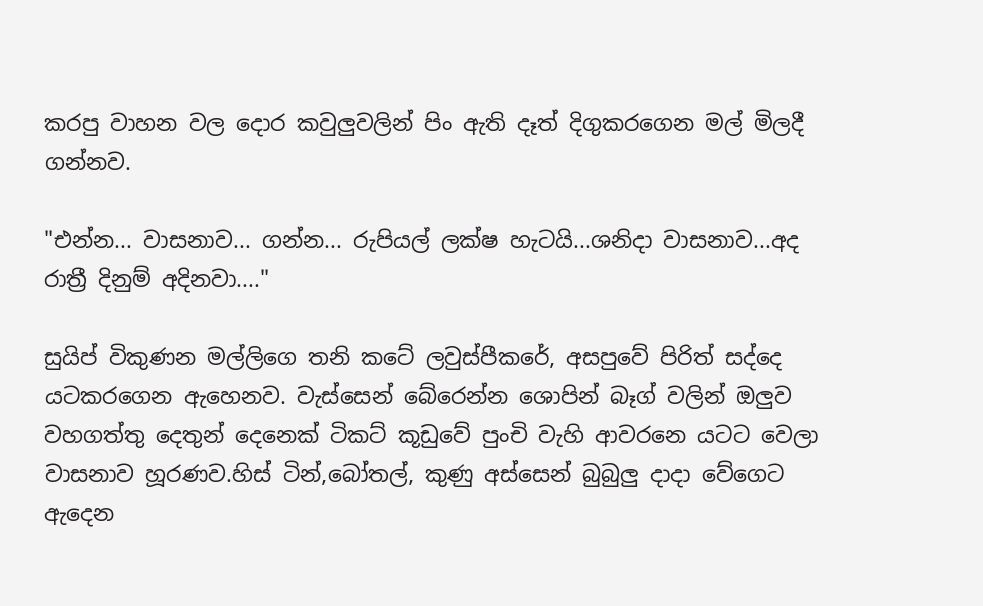කරපු වාහන වල දොර කවුලුවලින් පිං ඇති දෑත් දිගුකරගෙන මල් මිලදී ගන්නව.

"එන්න... වාසනාව... ගන්න... රුපියල් ලක්ෂ හැටයි...ශනිදා වාසනාව...අද රාත්‍රී දිනුම් අදිනවා...."

සුයිප් විකුණන මල්ලිගෙ තනි කටේ ලවුස්පීකරේ, අසපුවේ පිරිත් සද්දෙ යටකරගෙන ඇහෙනව. වැස්සෙන් බේරෙන්න ශොපින් බෑග් වලින් ඔලුව වහගත්තු දෙතුන් දෙනෙක් ටිකට් කූඩුවේ පුංචි වැහි ආවරනෙ යටට වෙලා වාසනාව හූරණව.හිස් ටින්,බෝතල්, කුණු අස්සෙන් බුබුලු දාදා වේගෙට ඇදෙන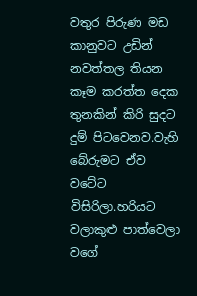වතුර පිරුණ මඩ කානුවට උඩින් නවත්තල තියන කෑම කරත්ත දෙක තුනකින් කිරි සුදට දුම් පිටවෙනව.වැහි බේරුමට ඒව වටේට විසිරිලා.හරියට වලාකුළු පාත්වෙලා වගේ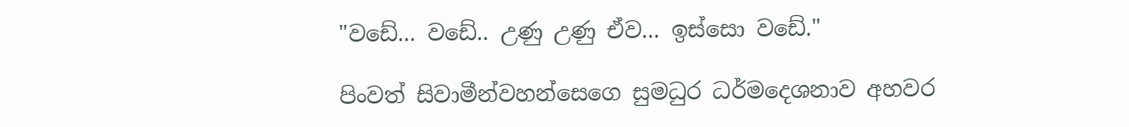"වඩේ... වඩේ.. උණු උණු ඒව... ඉස්සො වඩේ."

පිංවත් සිවාමීන්වහන්සෙගෙ සුමධුර ධර්මදෙශනාව අහවර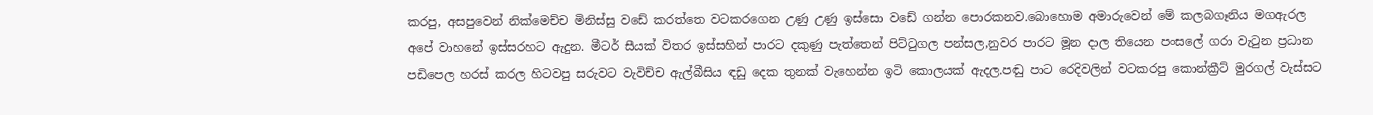කරපු, අසපුවෙන් නික්මෙච්ච මිනිස්සු වඩේ කරත්තෙ වටකරගෙන උණු උණු ඉස්සො වඩේ ගන්න පොරකනව.බොහොම අමාරුවෙන් මේ කලබගෑනිය මගඇරල අපේ වාහනේ ඉස්සරහට ඇදුන. මීටර් සීයක් විතර ඉස්සහින් පාරට දකුණු පැත්තෙන් පිට්ටුගල පන්සල,නුවර පාරට මූන දාල තියෙන පංසලේ ගරා වැටුන ප්‍රධාන පඩිපෙල හරස් කරල හිටවපු සරුවට වැවිච්ච ඇල්බීසිය ඳඩු දෙක තුනක් වැහෙන්න ඉටි කොලයක් ඇදල.පඬු පාට රෙදිවලින් වටකරපු කොන්ක්‍රීට් මුරගල් වැස්සට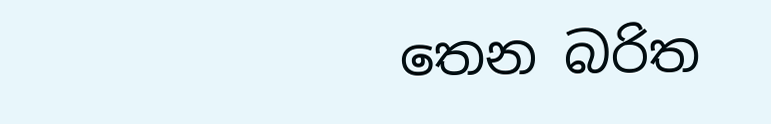තෙන බරිත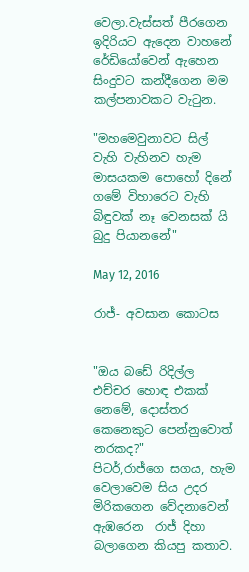වෙලා.වැස්සත් පීරගෙන ඉදිරියට ඇදෙන වාහනේ රේඩියෝවෙන් ඇහෙන සිංදුවට කන්දීගෙන මම කල්පනාවකට වැටුන.

"මහමෙවුනාවට සිල් වැහි වැහිනව හැම මාසයකම පොහෝ දිනේ
ගමේ විහාරෙට වැහි බිඳුවක් නෑ වෙනසක් යි බුදු පියානනේ"

May 12, 2016

රාජ්- අවසාන කොටස


"ඔය බඩේ රිදිල්ල එච්චර හොඳ එකක් නෙමේ, දොස්තර කෙනෙකුට පෙන්නුවොත් නරකද?"
පිටර්,රාජ්ගෙ සගය, හැම වෙලාවෙම සිය උදර මිරිකගෙන වේදනාවෙන් ඇඹරෙන  රාජ් දිහා බලාගෙන කියපු කතාව.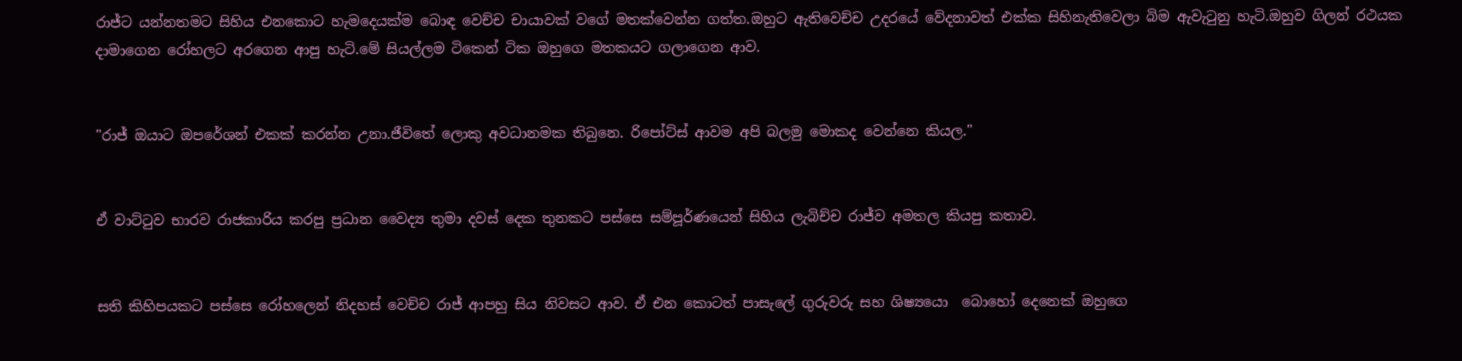රාජ්ට යන්නතමට සිහිය එනකොට හැමදෙයක්ම බොඳ වෙච්ච චායාවක් වගේ මතක්වෙන්න ගත්ත.ඔහුට ඇතිවෙච්ච උදරයේ වේදනාවත් එක්ක සිහිනැතිවෙලා බිම ඇවැටුනු හැටි.ඔහුව ගිලන් රථයක දාමාගෙන රෝහලට අරගෙන ආපු හැටි.මේ සියල්ලම ටිකෙන් ටික ඔහුගෙ මතකයට ගලාගෙන ආව.


"රාජ් ඔයාට ඔපරේශන් එකක් කරන්න උනා.ජීවිතේ ලොකු අවධානමක තිබුනෙ. රිපෝට්ස් ආවම අපි බලමු මොකද වෙන්නෙ කියල."


ඒ වාට්ටුව භාරව රාජකාරිය කරපු ප්‍රධාන වෛද්‍ය තුමා දවස් දෙක තුනකට පස්සෙ සම්පූර්ණයෙන් සිහිය ලැබිච්ච රාජ්ව අමතල කියපු කතාව.


සති කිහිපයකට පස්සෙ රෝහලෙන් නිදහස් වෙච්ච රාජ් ආපහු සිය නිවසට ආව. ඒ එන කොටත් පාසැලේ ගුරුවරු සහ ශිෂ්‍යයො  බොහෝ දෙනෙක් ඔහුගෙ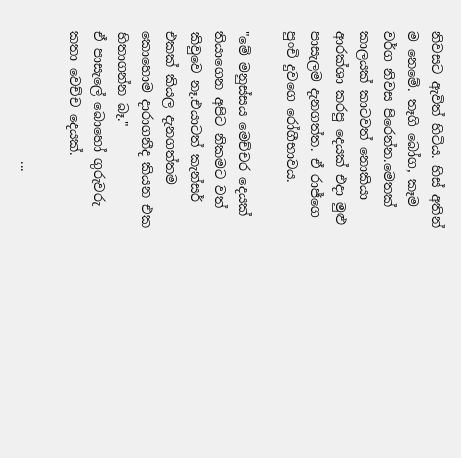නිවසට ඇවිත් හිටිය. හිස් අතින් ම නෙමේ. තෑගි බෝග, කෑම වර්ග නිවස පිරෙන්න.මෙතක් කාලයක් කාටවත් නොකියා ආරක්ශා කරපු දෙයක් එදා මුළු පාසැලම දැනගත්ත. ඒ රාජ්ගෙ පුංචි දුවගෙ රෝගීභාවය.

"මේ මනුස්සය මෙච්චර දෙයක් තියාගෙන අපිට නිකමට වත් කිවුවෙ නෑ.එයාටත් කැන්සර් එකක් කියල දැනගත්තම කොහොම දාරාගනීද කියන එක හිතාගන්න බෑ."
ඒ පාසැලේ බොහෝ ගුරුවරු කතා වෙච්ච දෙයක්.

                    ...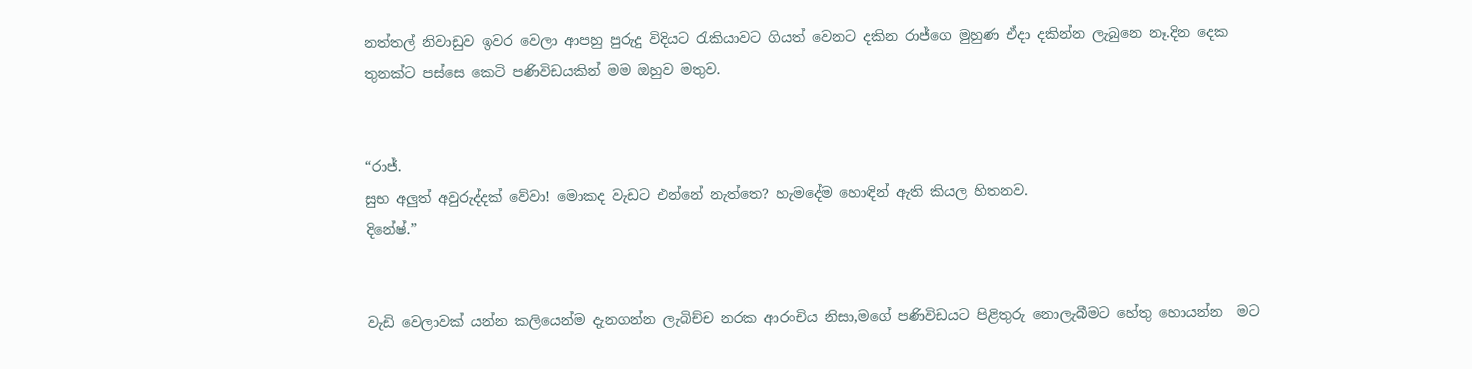නත්තල් නිවාඩුව ඉවර වෙලා ආපහු පුරුදු විදියට රැකියාවට ගියත් වෙනට දකින රාජ්ගෙ මුහුණ ඒදා දකින්න ලැබුනෙ නෑ.දින දෙක තුනක්ට පස්සෙ කෙටි පණිවිඩයකින් මම ඔහුව මතුව.


“රාජ්.
සුභ අලුත් අවුරුද්දක් වේවා! මොකද වැඩට එන්නේ නැත්තෙ? හැමදේම හොඳින් ඇති කියල හිතනව.
දිනේෂ්.”


වැඩි වෙලාවක් යන්න කලියෙන්ම දැනගන්න ලැබිච්ච නරක ආරංචිය නිසා,මගේ පණිවිඩයට පිළිතුරු නොලැබීමට හේතු හොයන්න  මට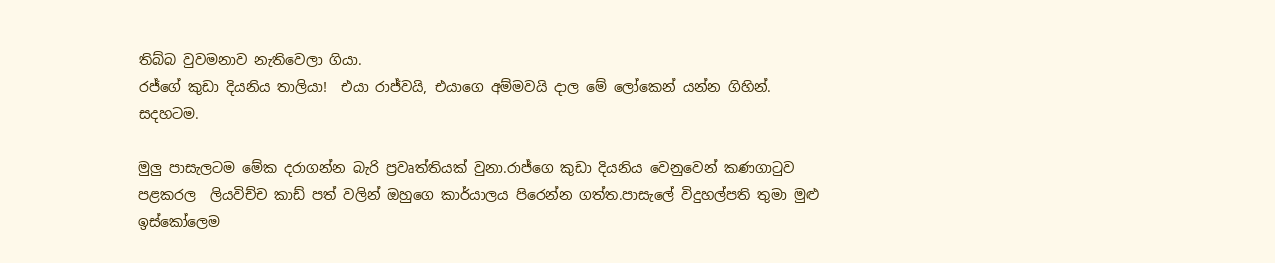තිබ්බ වුවමනාව නැතිවෙලා ගියා.
රජ්ගේ කුඩා දියනිය තාලියා!  එයා රාජ්වයි, එයාගෙ අම්මවයි දාල මේ ලෝකෙන් යන්න ගිහින්. සදහටම.

මුලු පාසැලටම මේක දරාගන්න බැරි ප්‍රවෘත්තියක් වුනා.රාජ්ගෙ කුඩා දියනිය වෙනුවෙන් කණගාටුව පළකරල  ලියවිච්ච කාඩ් පත් වලින් ඔහුගෙ කාර්යාලය පිරෙන්න ගත්ත.පාසැලේ විදුහල්පති තුමා මුළු ඉස්කෝලෙම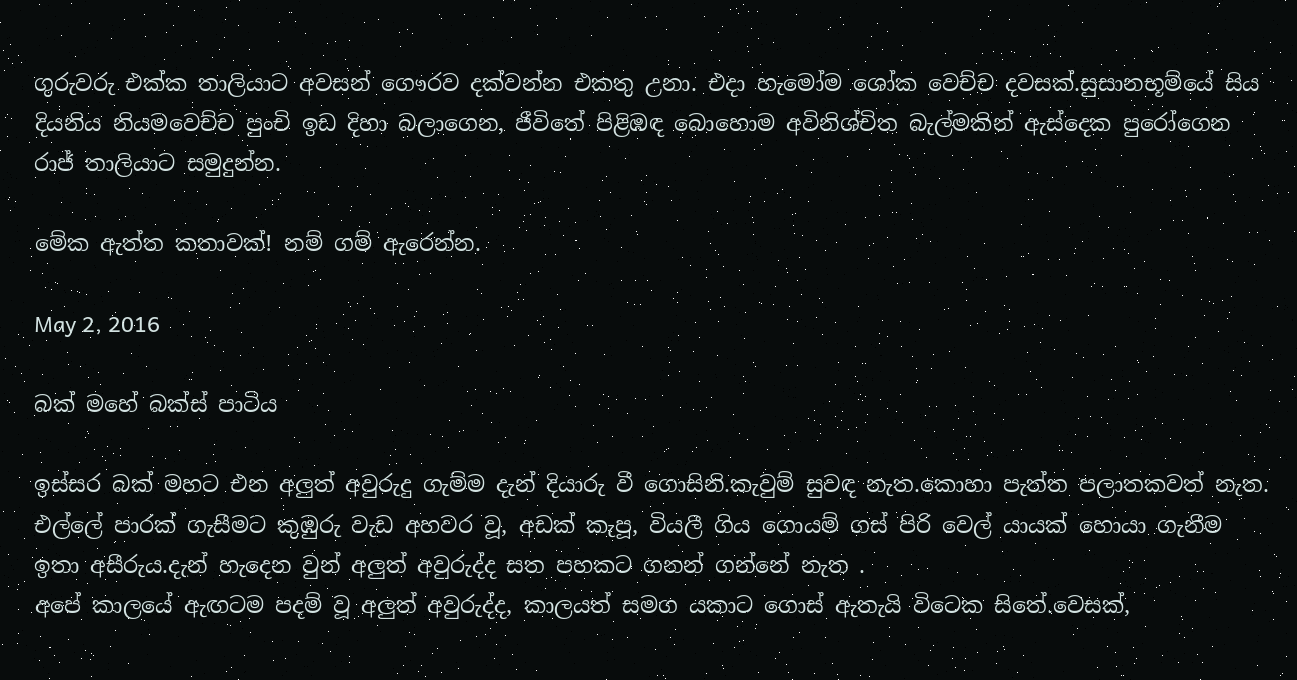ගුරුවරු එක්ක තාලියාට අවසන් ගෞරව දක්වන්න එකතු උනා. එදා හැමෝම ශෝක වෙච්ච දවසක්.සුසානභූම්යේ සිය දියනිය නියමවෙච්ච පුංචි ඉඩ දිහා බලාගෙන, ජීවිතේ පිළිඹඳ බොහොම අවිනිශ්චිත බැල්මකින් ඇස්දෙක පුරෝගෙන රාජ් තාලියාට සමුදුන්න.

මේක ඇත්ත කතාවක්! නම් ගම් ඇරෙන්න.

May 2, 2016

බක් මහේ බක්ස් පාටිය

ඉස්සර බක් මහට එන අලුත් අවුරුදු ගැම්ම දැන් දියාරු වී ගොසිනි.කැවුම් සුවඳ නැත.කොහා පැත්ත පලාතකවත් නැත. එල්ලේ පාරක් ගැසීමට කුඹුරු වැඩ අහවර වූ, අඩක් කැපූ, වියලී ගිය ගොයම් ගස් පිරි වෙල් යායක් හොයා ගැනීම ඉතා අසීරුය.දැන් හැදෙන වුන් අලුත් අවුරුද්ද සත පහකට ගනන් ගන්නේ නැත .
අපේ කාලයේ ඇඟටම පදම් වූ අලුත් අවුරුද්ද, කාලයත් සමග යකාට ගොස් ඇතැයි විටෙක සිතේ.වෙසක්,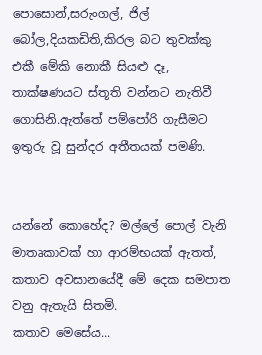පොසොන්,සරුංගල්, ජිල් බෝල,දියකඩිති,කිරල බට තුවක්කු එකී මේකි නොකී සියළු දෑ, තාක්ෂණයට ස්තූති වන්නට නැතිවී ගොසිනි.ඇත්තේ පම්පෝරි ගැසීමට ඉතුරු වූ සුන්දර අතීතයක් පමණි.


යන්නේ කොහේද? මල්ලේ පොල් වැනි මාතෘකාවක් හා ආරම්භයක් ඇතත්, කතාව අවසානයේදී මේ දෙක සමපාත වනු ඇතැයි සිතමි.
කතාව මෙසේය...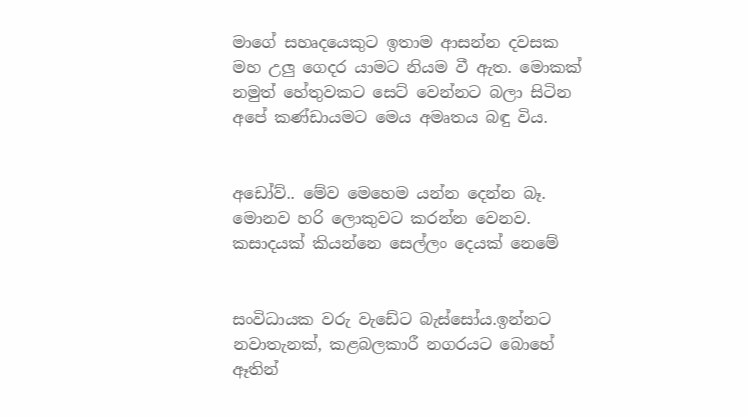මාගේ සහෘදයෙකුට ඉතාම ආසන්න දවසක මහ උලු ගෙදර යාමට නියම වී ඇත. මොකක් නමුත් හේතුවකට සෙට් වෙන්නට බලා සිටින අපේ කණ්ඩායමට මෙය අමෘතය බඳු විය.


අඩෝව්.. මේව මෙහෙම යන්න දෙන්න බෑ. මොනව හරි ලොකුවට කරන්න වෙනව. කසාදයක් කියන්නෙ සෙල්ලං දෙයක් නෙමේ


සංවිධායක වරු වැඩේට බැස්සෝය.ඉන්නට නවාතැනක්, කළබලකාරී නගරයට බොහේ ඈතින්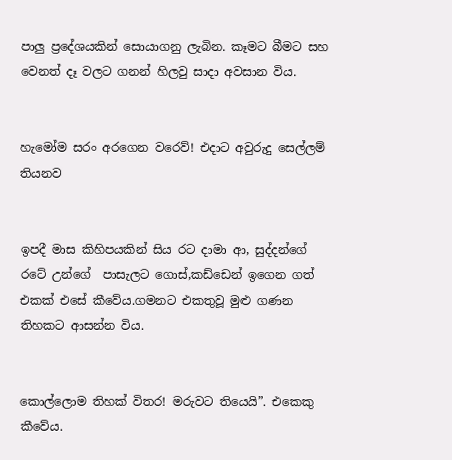පාලු ප්‍රදේශයකින් සොයාගනු ලැබින. කෑමට බීමට සහ වෙනත් දෑ වලට ගනන් හිලවු සාදා අවසාන විය.


හැමෝම සරං අරගෙන වරෙව්! එදාට අවුරුදු සෙල්ලම් තියනව


ඉපදී මාස කිහිපයකින් සිය රට දාමා ආ, සුද්දන්ගේ රටේ උන්ගේ  පාසැලට ගොස්,කඩ්ඩෙන් ඉගෙන ගත් එකක් එසේ කීවේය.ගමනට එකතුවූ මුළු ගණන තිහකට ආසන්න විය.


කොල්ලොම තිහක් විතර! මරුවට තියෙයි”. එකෙකු කීවේය.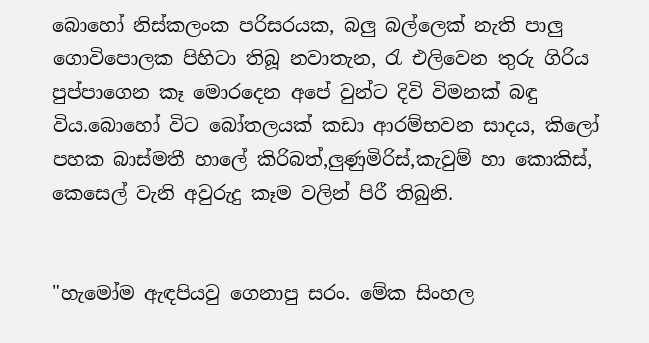බොහෝ නිස්කලංක පරිසරයක, බලු බල්ලෙක් නැති පාලු ගොවිපොලක පිහිටා තිබූ නවාතැන, රැ එලිවෙන තුරු ගිරිය පුප්පාගෙන කෑ මොරදෙන අපේ වුන්ට දිවි විමනක් බඳු විය.බොහෝ විට බෝතලයක් කඩා ආරම්භවන සාදය, කිලෝ පහක බාස්මතී හාලේ කිරිබත්,ලුණුමිරිස්,කැවුම් හා කොකිස්, කෙසෙල් වැනි අවුරුදු කෑම වලින් පිරී තිබුනි.


"හැමෝම ඇඳපියවු ගෙනාපු සරං. මේක සිංහල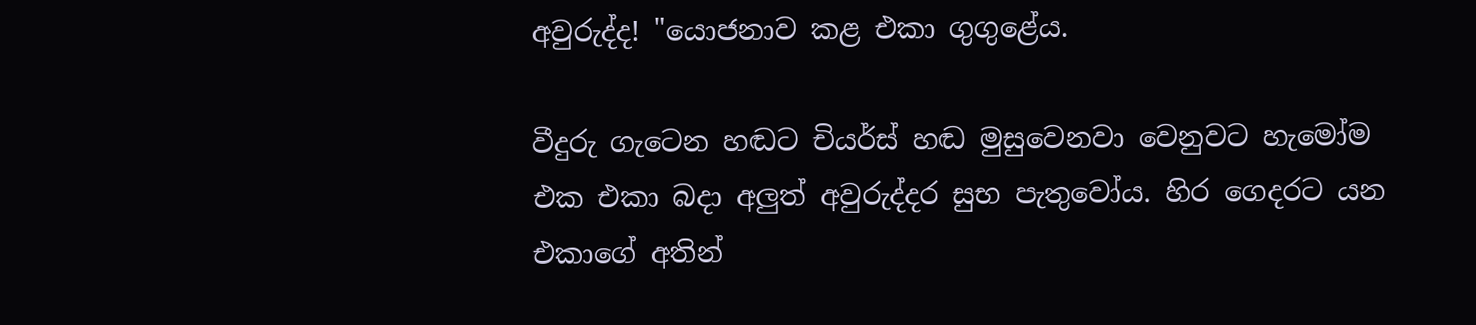අවුරුද්ද! "යොජනාව කළ එකා ගුගුළේය.

වීදුරු ගැටෙන හඬට චියර්ස් හඬ මුසුවෙනවා වෙනුවට හැමෝම එක එකා බදා අලුත් අවුරුද්දර සුභ පැතුවෝය. හිර ගෙදරට යන එකාගේ අතින්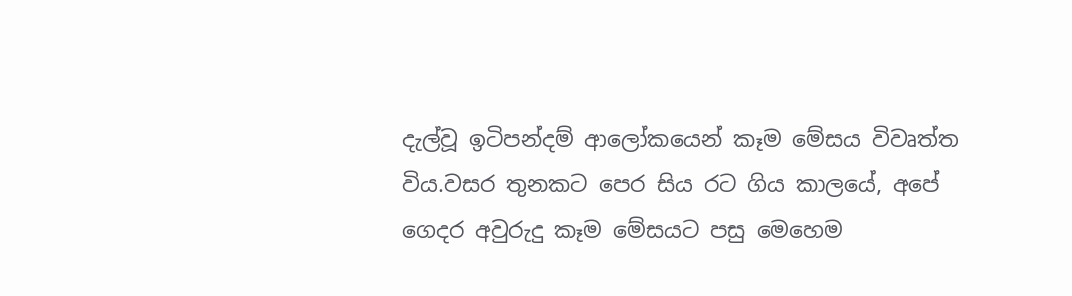දැල්වූ ඉටිපන්දම් ආලෝකයෙන් කෑම මේසය විවෘත්ත විය.වසර තුනකට පෙර සිය රට ගිය කාලයේ, අපේ ගෙදර අවුරුදු කෑම මේසයට පසු මෙහෙම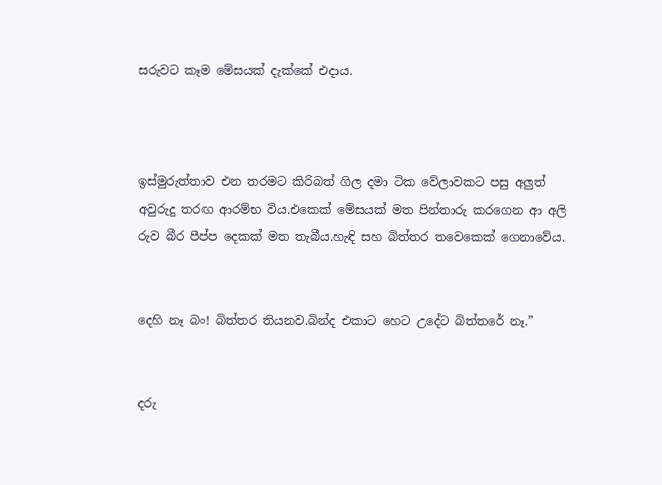සරුවට කෑම මේසයක් දැක්කේ එදාය.



ඉස්මුරුත්තාව එන තරමට කිරිබත් ගිල දමා ටික වේලාවකට පසු අලුත් අවුරුදු තරඟ ආරම්භ විය.එකෙක් මේසයක් මත පින්තාරු කරගෙන ආ අලි රුව බීර පීප්ප දෙකක් මත තැබීය.හැඳි සහ බිත්තර තවෙකෙක් ගෙනාවේය.


දෙහි නෑ බං! බිත්තර තියනව.බින්ද එකාට හෙට උදේට බිත්තරේ නෑ.”


දරු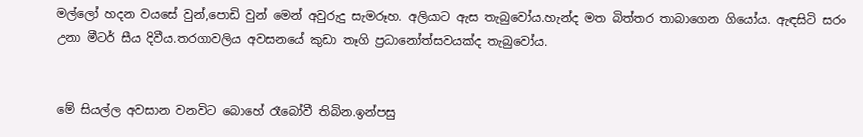මල්ලෝ හදන වයසේ වුන්,පොඩි වුන් මෙන් අවුරුදු සැමරූහ. අලියාට ඇස තැබුවෝය.හැන්ද මත බිත්තර තාබාගෙන ගියෝය. ඇඳසිටි සරං උනා මීටර් සීය දිවීය.තරගාවලිය අවසනයේ කුඩා තෑගි ප්‍රධානෝත්සවයක්ද තැබුවෝය.


මේ සියල්ල අවසාන වනවිට බොහේ රෑබෝවී තිබින.ඉන්පසු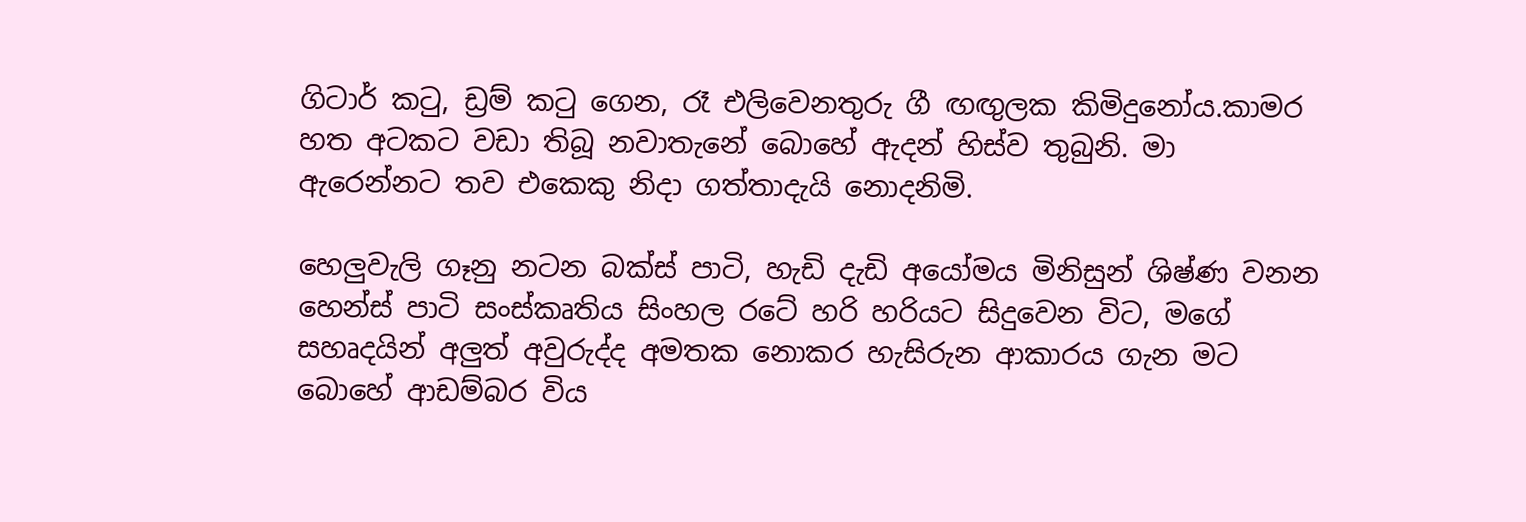ගිටාර් කටු, ඩ්‍රම් කටු ගෙන, රෑ එලිවෙනතුරු ගී ඟඟුලක කිමිදුනෝය.කාමර හත අටකට වඩා තිබූ නවාතැනේ බොහේ ඇදන් හිස්ව තුබුනි. මා ඇරෙන්නට තව එකෙකු නිදා ගත්තාදැයි නොදනිමි.

හෙලුවැලි ගෑනු නටන බක්ස් පාටි, හැඩි දැඩි අයෝමය මිනිසුන් ශිෂ්ණ වනන හෙන්ස් පාටි සංස්කෘතිය සිංහල රටේ හරි හරියට සිදුවෙන විට, මගේ සහෘදයින් අලුත් අවුරුද්ද අමතක නොකර හැසිරුන ආකාරය ගැන මට බොහේ ආඩම්බර විය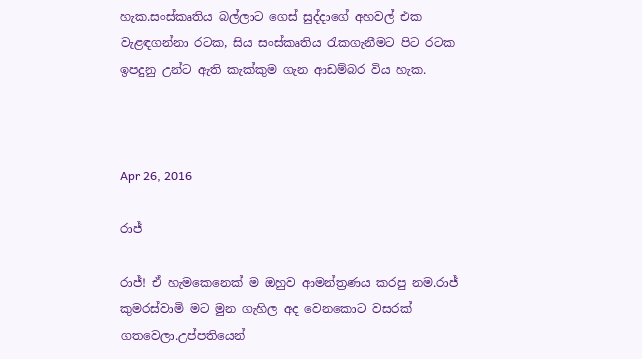හැක.සංස්කෘතිය බල්ලාට ගෙස් සුද්දාගේ අහවල් එක වැළඳගන්නා රටක, සිය සංස්කෘතිය රැකගැනීමට පිට රටක ඉපදුනු උන්ට ඇති කැක්කුම ගැන ආඩම්බර විය හැක.



Apr 26, 2016

රාජ්

රාජ්! ඒ හැමකෙනෙක් ම ඔහුව ආමන්ත්‍රණය කරපු නම.රාජ් කුමරස්වාමි මට මුන ගැහිල අද වෙනකොට වසරක් ගතවෙලා.උප්පතියෙන්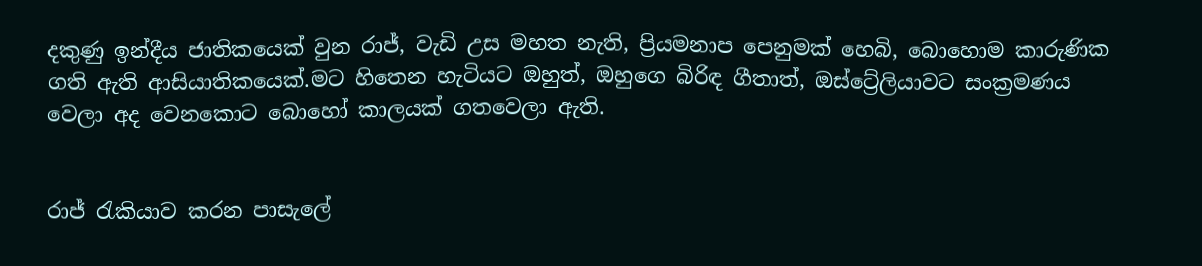දකුණු ඉන්දීය ජාතිකයෙක් වුන රාජ්, වැඩි උස මහත නැති, ප්‍රියමනාප පෙනුමක් හෙබි, බොහොම කාරුණික ගති ඇති ආසියාතිකයෙක්.මට හිතෙන හැටියට ඔහුත්, ඔහුගෙ බිරිඳ ගීතාත්, ඔස්ට්‍රේලියාවට සංක්‍රමණය වෙලා අද වෙනකොට බොහෝ කාලයක් ගතවෙලා ඇති.


රාජ් රැකියාව කරන පාසැලේ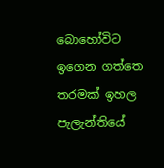බොහෝවිට ඉගෙන ගත්තෙ තරමක් ඉහල පැලැන්තියේ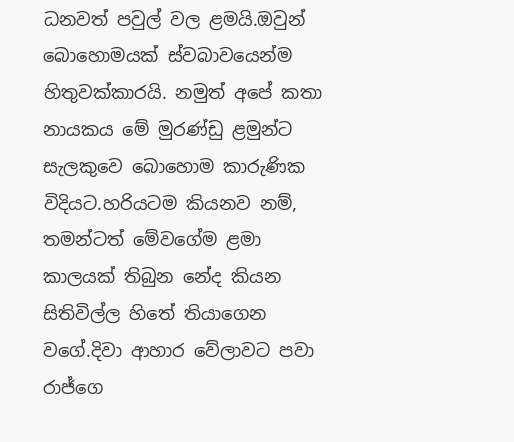ධනවත් පවුල් වල ළමයි.ඔවුන් බොහොමයක් ස්වබාවයෙන්ම හිතුවක්කාරයි. නමුත් අපේ කතා නායකය මේ මුරණ්ඩු ළමුන්ට සැලකුවෙ බොහොම කාරුණික විදියට.හරියටම කියනව නම්, තමන්ටත් මේවගේම ළමා කාලයක් තිබුන නේද කියන සිතිවිල්ල හිතේ තියාගෙන වගේ.දිවා ආහාර වේලාවට පවා රාජ්ගෙ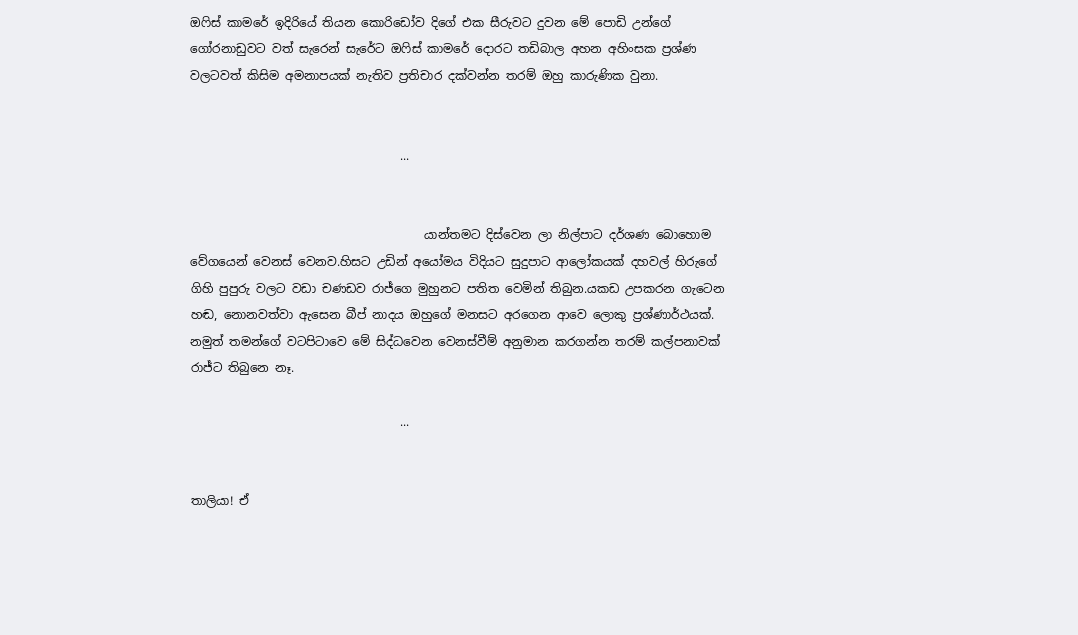ඔෆිස් කාමරේ ඉදිරියේ තියන කොරිඩෝව දිගේ එක සීරුවට දුවන මේ පොඩි උන්ගේ ගෝරනාඩුවට වත් සැරෙන් සැරේට ඔෆිස් කාමරේ දොරට තඩිබාල අහන අහිංසක ප්‍රශ්ණ වලටවත් කිසිම අමනාපයක් නැතිව ප්‍රතිචාර දක්වන්න තරම් ඔහු කාරුණික වුනා.


                                   ...


                                       යාන්තමට දිස්වෙන ලා නිල්පාට දර්ශණ බොහොම වේගයෙන් වෙනස් වෙනව.හිසට උඩින් අයෝමය විදියට සුදුපාට ආලෝකයක් දහවල් හිරුගේ ගිහි පුපුරු වලට වඩා චණඩව රාජ්ගෙ මුහුනට පතිත වෙමින් තිබුන.යකඩ උපකරන ගැටෙන හඬ, නොනවත්වා ඇසෙන බීප් නාදය ඔහුගේ මනසට අරගෙන ආවෙ ලොකු ප්‍රශ්ණාර්ථයක්. නමුත් තමන්ගේ වටපිටාවෙ මේ සිද්ධවෙන වෙනස්වීම් අනුමාන කරගන්න තරම් කල්පනාවක් රාජ්ට තිබුනෙ නෑ.

                                   ...


තාලියා! ඒ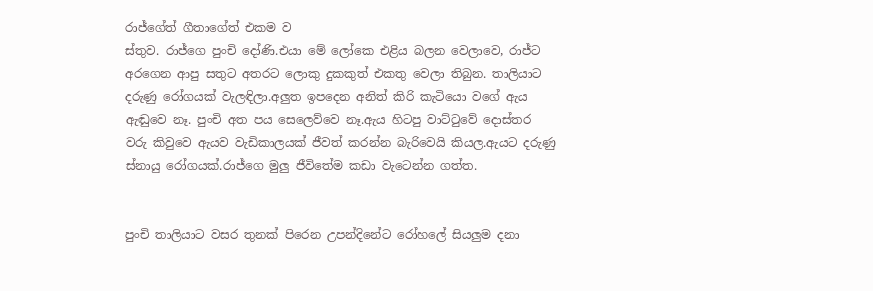රාජ්ගේත් ගීතාගේත් එකම ව
ස්තුව. රාජ්ගෙ පුංචි දෝණි.එයා මේ ලෝකෙ එළිය බලන වෙලාවෙ, රාජ්ට අරගෙන ආපු සතුට අතරට ලොකු දුකකුත් එකතු වෙලා තිබුන. තාලියාට දරුණු රෝගයක් වැලඳිලා.අලුත ඉපදෙන අනිත් කිරි කැටියො වගේ ඇය ඇඬුවෙ නෑ. පුංචි අත පය සෙලෙව්වෙ නෑ.ඇය හිටපු වාට්ටුවේ දොස්තර වරු කිවුවෙ ඇයව වැඩිකාලයක් ජීවත් කරන්න බැරිවෙයි කියල.ඇයට දරුණු ස්නායු රෝගයක්.රාජ්ගෙ මුලු ජීවිතේම කඩා වැටෙන්න ගත්ත.


පුංචි තාලියාට වසර තුනක් පිරෙන උපන්දිනේට රෝහලේ සියලුම දනා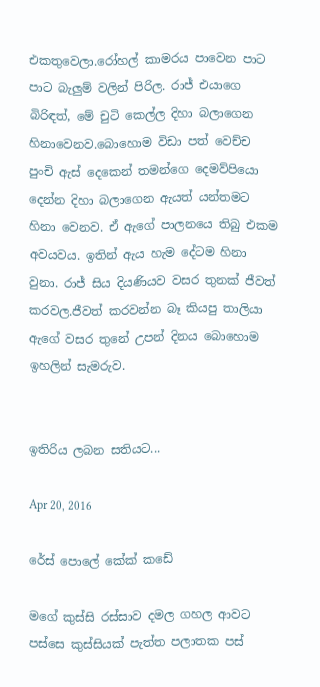එකතුවෙලා.රෝහල් කාමරය පාවෙන පාට පාට බැලුම් වලින් පිරිල. රාජ් එයාගෙ බිරිඳත්, මේ චුටි කෙල්ල දිහා බලාගෙන හිනාවෙනව.බොහොම විඩා පත් වෙච්ච පුංචි ඇස් දෙකෙන් තමන්ගෙ දෙමව්පියො දෙන්න දිහා බලාගෙන ඇයත් යන්තමට හිනා වෙනව. ඒ ඇගේ පාලනයෙ තිබු එකම අවයවය. ඉතින් ඇය හැම දේටම හිනා වුනා. රාජ් සිය දියණියව වසර තුනක් ජීවත් කරවල.ජීවත් කරවන්න බෑ කියපු තාලියා ඇගේ වසර තුනේ උපන් දිනය බොහොම ඉහලින් සැමරුව.


ඉතිරිය ලබන සතියට...

Apr 20, 2016

රේස් පොලේ කේක් කඩේ

මගේ කුස්සි රස්සාව දමල ගහල ආවට පස්සෙ කුස්සියක් පැත්ත පලාතක පස්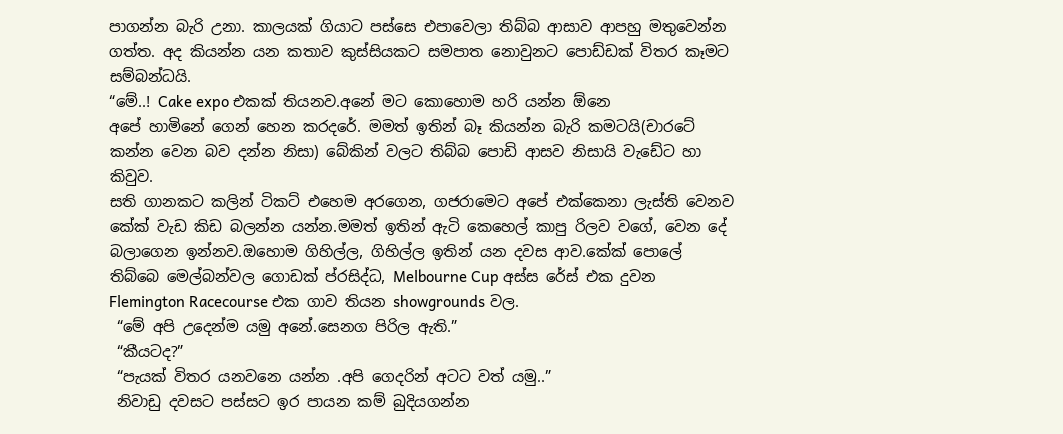පාගන්න බැරි උනා. කාලයක් ගියාට පස්සෙ එපාවෙලා තිබ්බ ආසාව ආපහු මතුවෙන්න ගත්ත. අද කියන්න යන කතාව කුස්සියකට සමපාත නොවුනට පොඩ්ඩක් විතර කෑමට සම්බන්ධයි.
“මේ..! Cake expo එකක් තියනව.අනේ මට කොහොම හරි යන්න ඕනෙ
අපේ හාමිනේ ගෙන් හෙන කරදරේ. මමත් ඉතින් බෑ කියන්න බැරි කමටයි(චාරටේ කන්න වෙන බව දන්න නිසා) බේකින් වලට තිබ්බ පොඩි ආසව නිසායි වැඩේට හා කිවුව.
සති ගානකට කලින් ටිකට් එහෙම අරගෙන, ගජරාමෙට අපේ එක්කෙනා ලැස්ති වෙනව කේක් වැඩ කිඩ බලන්න යන්න.මමත් ඉතින් ඇටි කෙහෙල් කාපු රිලව වගේ, වෙන දේ බලාගෙන ඉන්නව.ඔහොම ගිහිල්ල, ගිහිල්ල ඉතින් යන දවස ආව.කේක් පොලේ තිබ්බෙ මෙල්බන්වල ගොඩක් ප්රසිද්ධ, Melbourne Cup අස්ස රේස් එක දුවන Flemington Racecourse එක ගාව තියන showgrounds වල.
 “මේ අපි උදෙන්ම යමු අනේ.සෙනග පිරිල ඇති.”
 “කීයටද?”
 “පැයක් විතර යනවනෙ යන්න .අපි ගෙදරින් අටට වත් යමු..”
 නිවාඩු දවසට පස්සට ඉර පායන කම් බුදියගන්න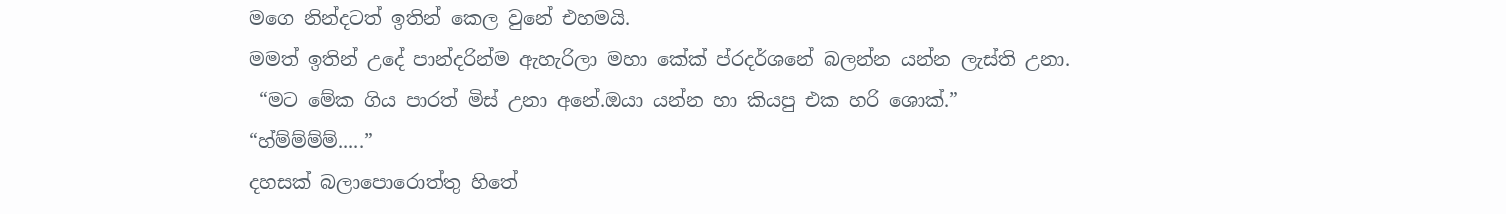මගෙ නින්දටත් ඉතින් කෙල වුනේ එහමයි.
මමත් ඉතින් උදේ පාන්දරින්ම ඇහැරිලා මහා කේක් ප්රදර්ශනේ බලන්න යන්න ලැස්ති උනා.
 “මට මේක ගිය පාරත් මිස් උනා අනේ.ඔයා යන්න හා කියපු එක හරි ශොක්.”
“හ්ම්ම්ම්ම්.....”
දහසක් බලාපොරොත්තු හිතේ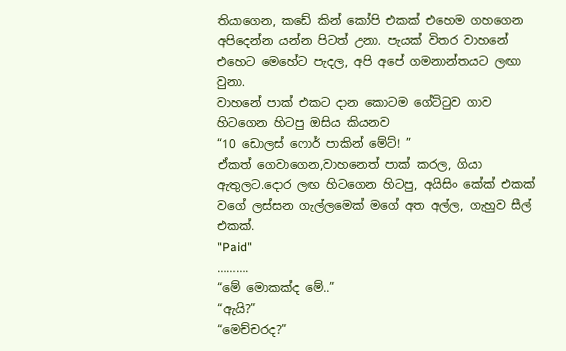තියාගෙන, කඩේ කින් කෝපි එකක් එහෙම ගහගෙන අපිදෙන්න යන්න පිටත් උනා. පැයක් විතර වාහනේ එහෙට මෙහේට පැදල, අපි අපේ ගමනාන්තයට ලඟා වුනා.
වාහනේ පාක් එකට දාන කොටම ගේට්ටුව ගාව හිටගෙන හිටපු ඔසිය කියනව
“10 ඩොලස් ෆොර් පාකින් මේට්! ”
ඒකත් ගෙවාගෙන,වාහනෙත් පාක් කරල, ගියා ඇතුලට.දොර ලඟ හිටගෙන හිටපු, අයිසිං කේක් එකක් වගේ ලස්සන ගැල්ලමෙක් මගේ අත අල්ල, ගැහුව සීල් එකක්.
"Paid"
……….
“මේ මොකක්ද මේ..”
“ඇයි?”
“මෙච්චරද?”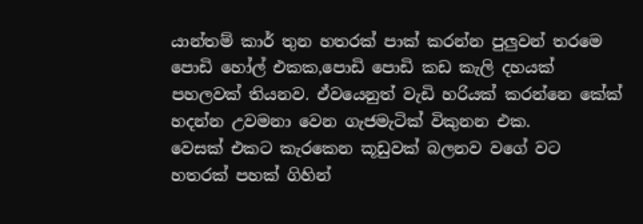යාන්තම් කාර් තුන හතරක් පාක් කරන්න පුලුවන් තරමෙ පොඩි හෝල් එකක,පොඩි පොඩි කඩ කැලි දහයක් පහලවක් තියනව. ඒවයෙනුත් වැඩි හරියක් කරන්නෙ කේක් හදන්න උවමනා වෙන ගැජමැටික් විකුනන එක.
වෙසක් එකට කැරකෙන කූඩුවක් බලනව වගේ වට හතරක් පහක් ගිහින්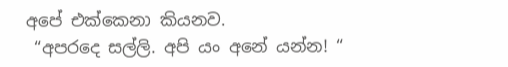අපේ එක්කෙනා කියනව.
 “අපරදෙ සල්ලි. අපි යං අනේ යන්න! “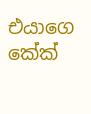එයාගෙ කේක්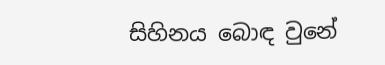සිහිනය බොඳ වුනේ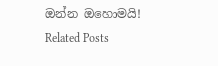ඔන්න ඔහොමයි!
Related Posts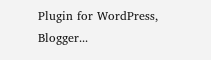Plugin for WordPress, Blogger...